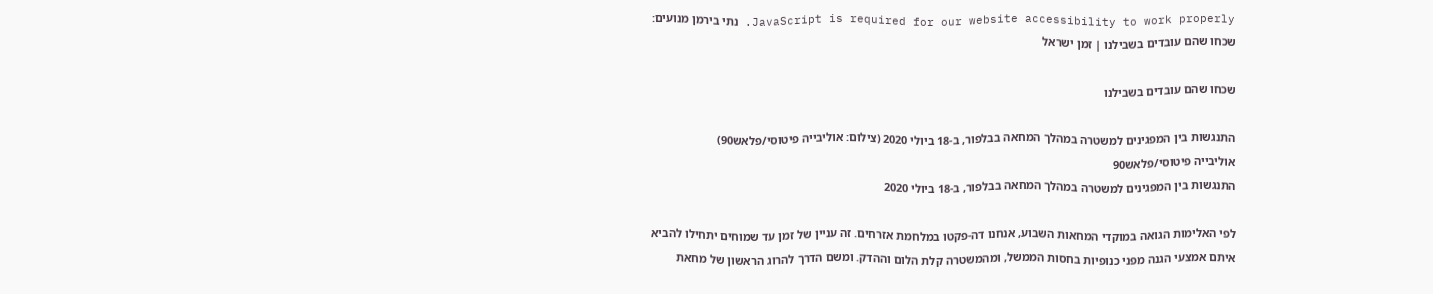JavaScript is required for our website accessibility to work properly. נתי בירמן מנועים: שכחו שהם עובדים בשבילנו | זמן ישראל

שכחו שהם עובדים בשבילנו

התנגשות בין המפגינים למשטרה במהלך המחאה בבלפור, ב-18 ביולי 2020 (צילום: אוליבייה פיטוסי/פלאש90)
אוליבייה פיטוסי/פלאש90
התנגשות בין המפגינים למשטרה במהלך המחאה בבלפור, ב-18 ביולי 2020

לפי האלימות הגואה במוקדי המחאות השבוע, אנחנו דה-פקטו במלחמת אזרחים. זה עניין של זמן עד שמוחים יתחילו להביא איתם אמצעי הגנה מפני כנופיות בחסות הממשל, ומהמשטרה קלת הלום וההדק. ומשם הדרך להרוג הראשון של מחאת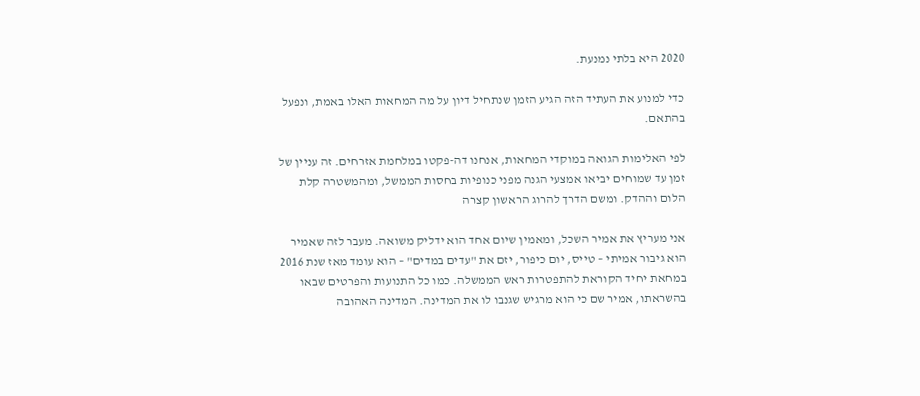2020 היא בלתי נמנעת.

כדי למנוע את העתיד הזה הגיע הזמן שנתחיל דיון על מה המחאות האלו באמת, ונפעל בהתאם.

לפי האלימות הגואה במוקדי המחאות, אנחנו דה-פקטו במלחמת אזרחים. זה עניין של זמן עד שמוחים יביאו אמצעי הגנה מפני כנופיות בחסות הממשל, ומהמשטרה קלת הלום וההדק. ומשם הדרך להרוג הראשון קצרה

אני מעריץ את אמיר השכל, ומאמין שיום אחד הוא ידליק משואה. מעבר לזה שאמיר הוא גיבור אמיתי – טייס, יום כיפור, יזם את "עדים במדים" – הוא עומד מאז שנת 2016 במחאת יחיד הקוראת להתפטרות ראש הממשלה. כמו כל התנועות והפרטים שבאו בהשראתו, אמיר שם כי הוא מרגיש שגנבו לו את המדינה. המדינה האהובה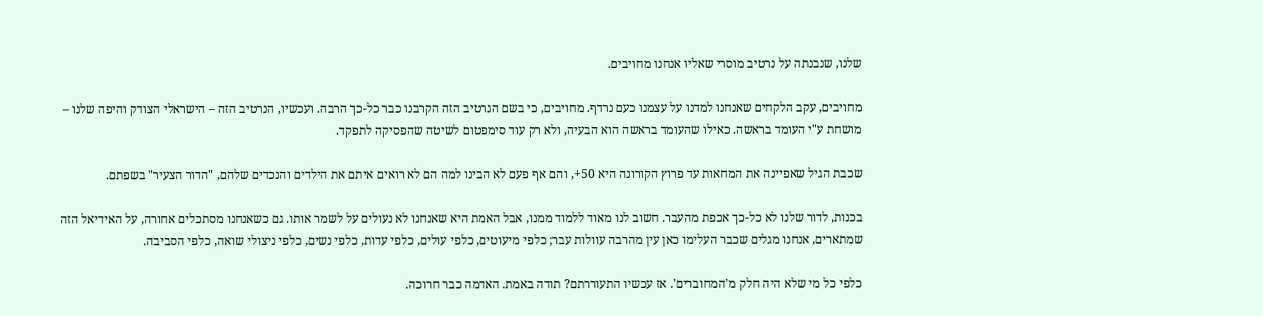שלנו, שנבנתה על נרטיב מוסרי שאליו אנחנו מחויבים.

מחויבים, עקב הלקחים שאנחנו למדנו על עצמנו כעם נרדף. מחויבים, כי בשם הנרטיב הזה הקרבנו כבר כל-כך הרבה. ועכשיו, הנרטיב הזה – הישראלי הצודק והיפה שלנו – מושחת ע"י העומד בראשה. כאילו שהעומד בראשה הוא הבעיה, ולא רק עוד סימפטום לשיטה שהפסיקה לתפקד.

שכבת הגיל שאפיינה את המחאות עד פרוץ הקורונה היא 50+, והם אף פעם לא הבינו למה הם לא רואים איתם את הילדים והנכדים שלהם, "הדור הצעיר" בשפתם.

בכנות, לדור שלנו לא כל-כך אכפת מהעבר. חשוב לנו מאוד ללמוד ממנו, אבל האמת היא שאנחנו לא נעולים על לשמר אותו. גם כשאנחנו מסתכלים אחורה, על האידיאל הזה שמתארים, אנחנו מגלים שכבר העלימו כאן עין מהרבה עוולות עבר; כלפי מיעוטים, כלפי עולים, כלפי עדות, כלפי נשים, כלפי ניצולי שואה, כלפי הסביבה.

כלפי כל מי שלא היה חלק מ'המחוברים'. אז עכשיו התעוררתם? תודה באמת. האדמה כבר חרוכה.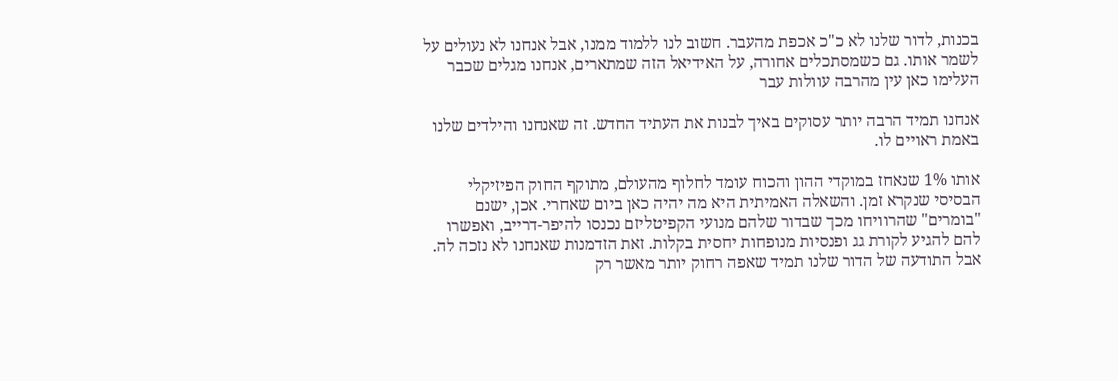בכנות, לדור שלנו לא כ"כ אכפת מהעבר. חשוב לנו ללמוד ממנו, אבל אנחנו לא נעולים על לשמר אותו. גם כשמסתכלים אחורה, על האידיאל הזה שמתארים, אנחנו מגלים שכבר העלימו כאן עין מהרבה עוולות עבר

אנחנו תמיד הרבה יותר עסוקים באיך לבנות את העתיד החדש. זה שאנחנו והילדים שלנו באמת ראויים לו.

אותו 1% שנאחז במוקדי ההון והכוח עומד לחלוף מהעולם, מתוקף החוק הפיזיקלי הבסיסי שנקרא זמן. והשאלה האמיתית היא מה יהיה כאן ביום שאחרי. אכן, ישנם "בומרים" שהרוויחו מכך שבדור שלהם מנועי הקפיטליזם נכנסו להיפר-דרייב, ואפשרו להם להגיע לקורת גג ופנסיות מנופחות יחסית בקלות. זאת הזדמנות שאנחנו לא נזכה לה. אבל התודעה של הדור שלנו תמיד שאפה רחוק יותר מאשר רק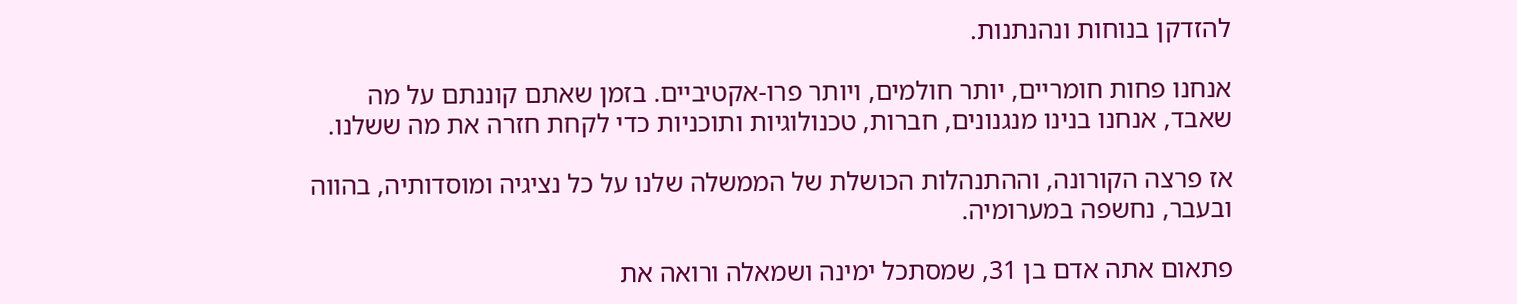להזדקן בנוחות ונהנתנות.

אנחנו פחות חומריים, יותר חולמים, ויותר פרו-אקטיביים. בזמן שאתם קוננתם על מה שאבד, אנחנו בנינו מנגנונים, חברות, טכנולוגיות ותוכניות כדי לקחת חזרה את מה ששלנו.

אז פרצה הקורונה, וההתנהלות הכושלת של הממשלה שלנו על כל נציגיה ומוסדותיה, בהווה ובעבר, נחשפה במערומיה.

פתאום אתה אדם בן 31, שמסתכל ימינה ושמאלה ורואה את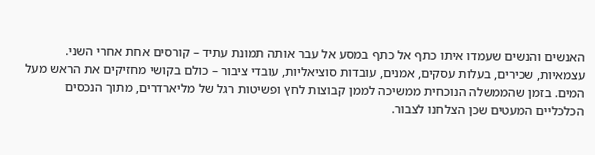האנשים והנשים שעמדו איתו כתף אל כתף במסע אל עבר אותה תמונת עתיד – קורסים אחת אחרי השני. עצמאיות, שכירים, בעלות עסקים, אמנים, עובדות סוציאליות, עובדי ציבור – כולם בקושי מחזיקים את הראש מעל המים. בזמן שהממשלה הנוכחית ממשיכה לממן קבוצות לחץ ופשיטות רגל של מליארדרים, מתוך הנכסים הכלכליים המעטים שכן הצלחנו לצבור.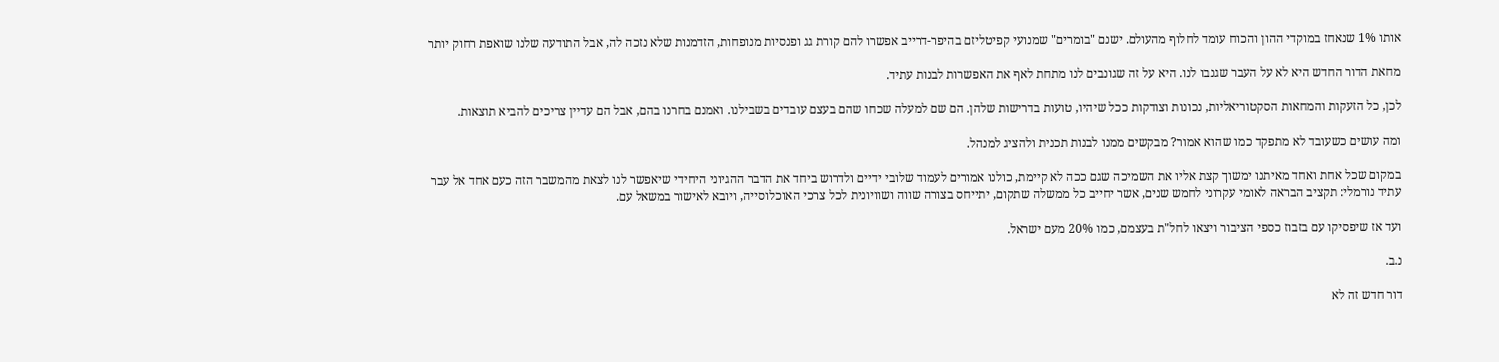אותו 1% שנאחז במוקדי ההון והכוח עומד לחלוף מהעולם. ישנם "בומרים" שמנועי קפיטליזם בהיפר-דרייב אפשרו להם קורת גג ופנסיות מנופחות, הזדמנות שלא נזכה לה, אבל התודעה שלנו שואפת רחוק יותר

מחאת הדור החדש היא לא על העבר שגנבו לנו. היא על זה שגונבים לנו מתחת לאף את האפשרות לבנות עתיד.

לכן, כל הזעקות והמחאות הסקטוריאליות, נכונות וצודקות ככל שיהיו, טועות בדרישות שלהן. הם שם למעלה שכחו שהם בעצם עובדים בשבילנו. ואמנם בחרנו בהם, אבל הם עדיין צריכים להביא תוצאות.

ומה עושים כשעובד לא מתפקד כמו שהוא אמור? מבקשים ממנו לבנות תכנית ולהציג למנהל.

במקום שכל אחת ואחד מאיתנו ימשוך קצת אליו את השמיכה שגם ככה לא קיימת, כולנו אמורים לעמוד שלובי ידיים ולדרוש ביחד את הדבר ההגיוני היחידי שיאפשר לנו לצאת מהמשבר הזה כעם אחד אל עבר עתיד נורמלי: תקציב הבראה לאומי עקרוני לחמש שנים, אשר יחייב כל ממשלה שתקום, יתייחס בצורה שווה ושוויונית לכל צרכי האוכלוסייה, ויובא לאישור במשאל עם.

ועד אז שיפסיקו עם בזבוז כספי הציבור ויצאו לחל"ת בעצמם, כמו 20% מעם ישראל.

נ.ב.

דור חדש זה לא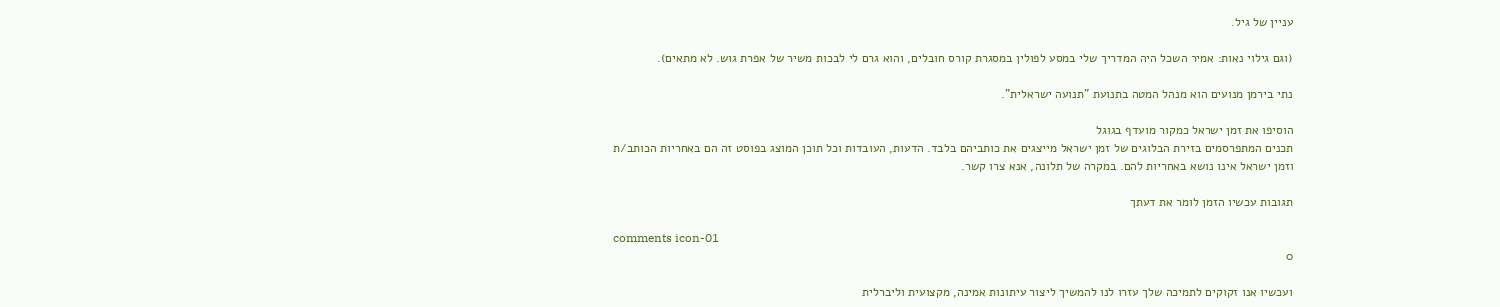עניין של גיל.

(וגם גילוי נאות: אמיר השכל היה המדריך שלי במסע לפולין במסגרת קורס חובלים, והוא גרם לי לבכות משיר של אפרת גוש. לא מתאים).

נתי בירמן מנועים הוא מנהל המטה בתנועת "תנועה ישראלית".

הוסיפו את זמן ישראל כמקור מועדף בגוגל
תכנים המתפרסמים בזירת הבלוגים של זמן ישראל מייצגים את כותביהם בלבד. הדעות, העובדות וכל תוכן המוצג בפוסט זה הם באחריות הכותב/ת וזמן ישראל אינו נושא באחריות להם. במקרה של תלונה, אנא צרו קשר.

תגובות עכשיו הזמן לומר את דעתך

comments icon-01
0

ועכשיו אנו זקוקים לתמיכה שלך עזרו לנו להמשיך ליצור עיתונות אמינה, מקצועית וליברלית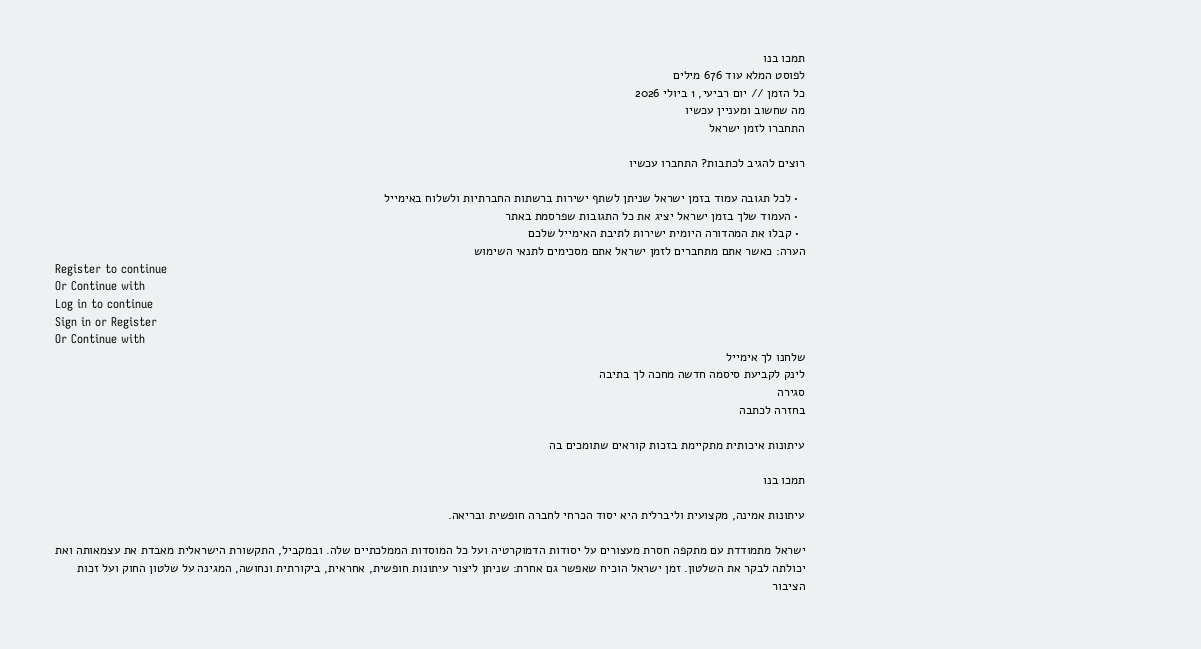תמכו בנו
לפוסט המלא עוד 676 מילים
כל הזמן // יום רביעי, 1 ביולי 2026
מה שחשוב ומעניין עכשיו
התחברו לזמן ישראל

רוצים להגיב לכתבות? התחברו עכשיו

  • לכל תגובה עמוד בזמן ישראל שניתן לשתף ישירות ברשתות החברתיות ולשלוח באימייל
  • העמוד שלך בזמן ישראל יציג את כל התגובות שפרסמת באתר
  • קבלו את המהדורה היומית ישירות לתיבת האימייל שלכם
הערה: כאשר אתם מתחברים לזמן ישראל אתם מסכימים לתנאי השימוש
Register to continue
Or Continue with
Log in to continue
Sign in or Register
Or Continue with
שלחנו לך אימייל
לינק לקביעת סיסמה חדשה מחכה לך בתיבה
סגירה
בחזרה לכתבה

עיתונות איכותית מתקיימת בזכות קוראים שתומכים בה

תמכו בנו

עיתונות אמינה, מקצועית וליברלית היא יסוד הכרחי לחברה חופשית ובריאה.

ישראל מתמודדת עם מתקפה חסרת מעצורים על יסודות הדמוקרטיה ועל כל המוסדות הממלכתיים שלה. ובמקביל, התקשורת הישראלית מאבדת את עצמאותה ואת יכולתה לבקר את השלטון. זמן ישראל הוכיח שאפשר גם אחרת: שניתן ליצור עיתונות חופשית, אחראית, ביקורתית ונחושה, המגינה על שלטון החוק ועל זכות הציבור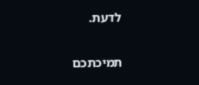לדעת.

תמיכתכם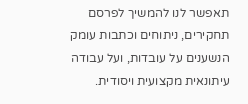תאפשר לנו להמשיך לפרסם תחקירים, ניתוחים וכתבות עומק הנשענים על עובדות, ועל עבודה עיתונאית מקצועית ויסודית.